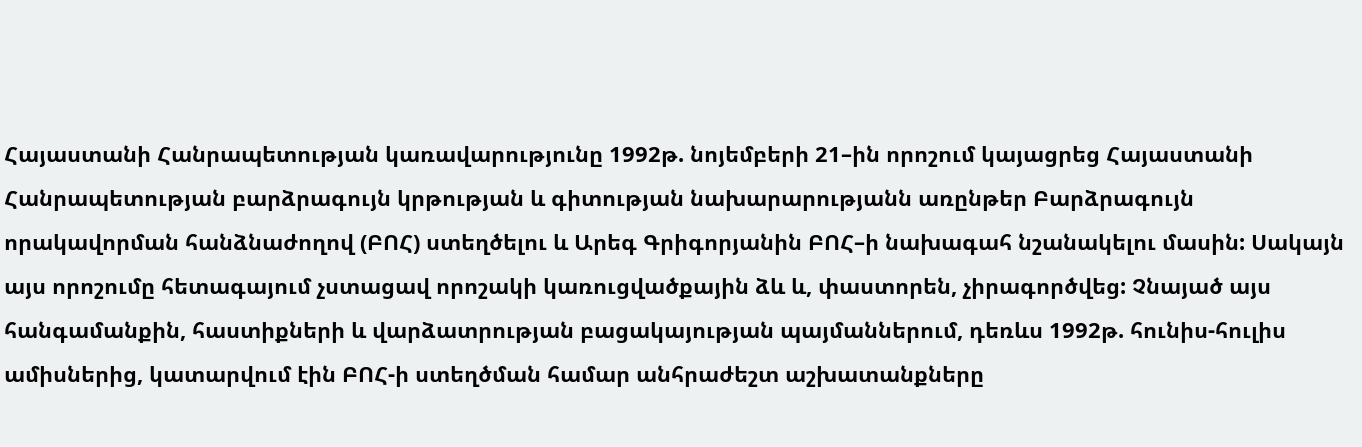Հայաստանի Հանրապետության կառավարությունը 1992թ. նոյեմբերի 21–ին որոշում կայացրեց Հայաստանի Հանրապետության բարձրագույն կրթության և գիտության նախարարությանն առընթեր Բարձրագույն որակավորման հանձնաժողով (ԲՈՀ) ստեղծելու և Արեգ Գրիգորյանին ԲՈՀ–ի նախագահ նշանակելու մասին: Սակայն այս որոշումը հետագայում չստացավ որոշակի կառուցվածքային ձև և, փաստորեն, չիրագործվեց: Չնայած այս հանգամանքին, հաստիքների և վարձատրության բացակայության պայմաններում, դեռևս 1992թ. հունիս-հուլիս ամիսներից, կատարվում էին ԲՈՀ-ի ստեղծման համար անհրաժեշտ աշխատանքները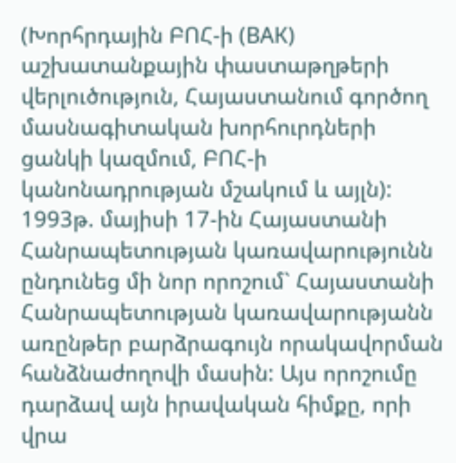(Խորհրդային ԲՈՀ-ի (ВАК) աշխատանքային փաստաթղթերի վերլուծություն, Հայաստանում գործող մասնագիտական խորհուրդների ցանկի կազմում, ԲՈՀ-ի կանոնադրության մշակում և այլն):
1993թ. մայիսի 17-ին Հայաստանի Հանրապետության կառավարությունն ընդունեց մի նոր որոշում` Հայաստանի Հանրապետության կառավարությանն առընթեր բարձրագույն որակավորման հանձնաժողովի մասին: Այս որոշումը դարձավ այն իրավական հիմքը, որի վրա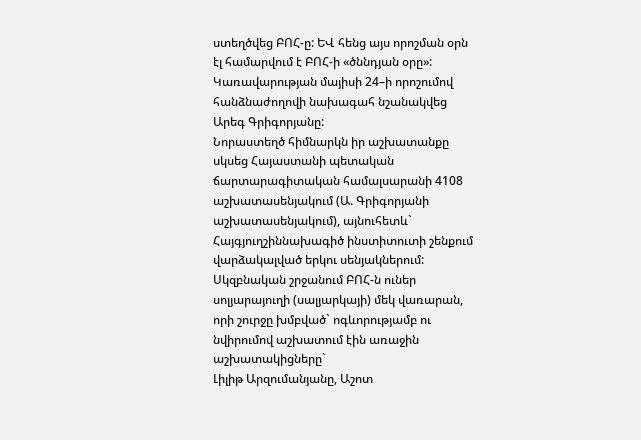ստեղծվեց ԲՈՀ-ը: ԵՎ հենց այս որոշման օրն էլ համարվում է ԲՈՀ-ի «ծննդյան օրը»: Կառավարության մայիսի 24–ի որոշումով հանձնաժողովի նախագահ նշանակվեց Արեգ Գրիգորյանը:
Նորաստեղծ հիմնարկն իր աշխատանքը սկսեց Հայաստանի պետական ճարտարագիտական համալսարանի 4108 աշխատասենյակում (Ա. Գրիգորյանի աշխատասենյակում), այնուհետև` Հայգյուղշիննախագիծ ինստիտուտի շենքում վարձակալված երկու սենյակներում: Սկզբնական շրջանում ԲՈՀ-ն ուներ սոլյարայուղի (սալյարկայի) մեկ վառարան, որի շուրջը խմբված` ոգևորությամբ ու նվիրումով աշխատում էին առաջին աշխատակիցները`
Լիլիթ Արզումանյանը, Աշոտ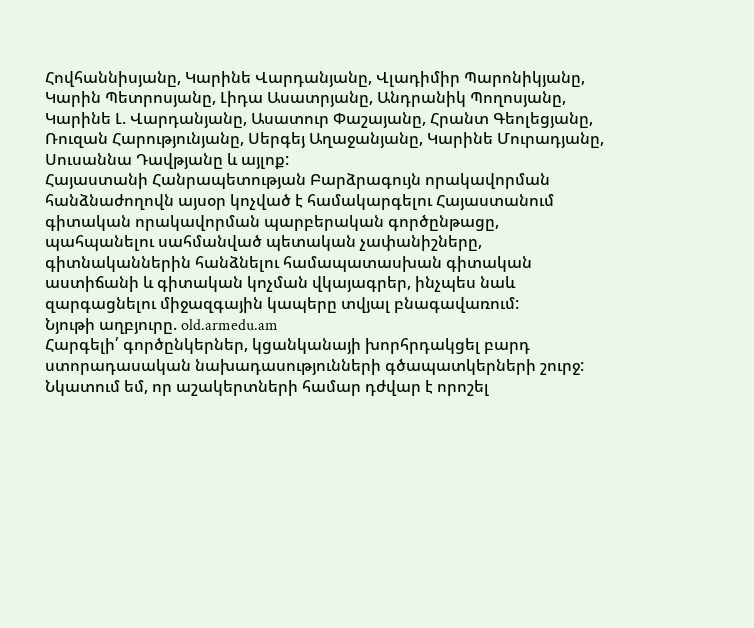Հովհաննիսյանը, Կարինե Վարդանյանը, Վլադիմիր Պարոնիկյանը, Կարին Պետրոսյանը, Լիդա Ասատրյանը, Անդրանիկ Պողոսյանը, Կարինե Լ. Վարդանյանը, Ասատուր Փաշայանը, Հրանտ Գեոլեցյանը, Ռուզան Հարությունյանը, Սերգեյ Աղաջանյանը, Կարինե Մուրադյանը, Սուսաննա Դավթյանը և այլոք:
Հայաստանի Հանրապետության Բարձրագույն որակավորման հանձնաժողովն այսօր կոչված է համակարգելու Հայաստանում գիտական որակավորման պարբերական գործընթացը, պահպանելու սահմանված պետական չափանիշները, գիտնականներին հանձնելու համապատասխան գիտական աստիճանի և գիտական կոչման վկայագրեր, ինչպես նաև զարգացնելու միջազգային կապերը տվյալ բնագավառում:
Նյութի աղբյուրը. old.armedu.am
Հարգելի՛ գործընկերներ, կցանկանայի խորհրդակցել բարդ ստորադասական նախադասությունների գծապատկերների շուրջ: Նկատում եմ, որ աշակերտների համար դժվար է որոշել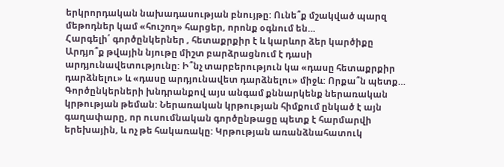երկրորդական նախադասության բնույթը: Ունե՞ք մշակված պարզ մեթոդներ կամ «հուշող» հարցեր, որոնք օգնում են…
Հարգելի՛ գործընկերներ , հետաքրքիր է և կարևոր ձեր կարծիքը Արդյո՞ք թվային նյութը միշտ բարձրացնում է դասի արդյունավետությունը: Ի՞նչ տարբերություն կա «դասը հետաքրքիր դարձնելու» և «դասը արդյունավետ դարձնելու» միջև: Որքա՞ն պետք…
Գործընկերների խնդրանքով այս անգամ քննարկենք ներառական կրթության թեման: Ներառական կրթության հիմքում ընկած է այն գաղափարը, որ ուսումնական գործընթացը պետք է հարմարվի երեխային, և ոչ թե հակառակը: Կրթության առանձնահատուկ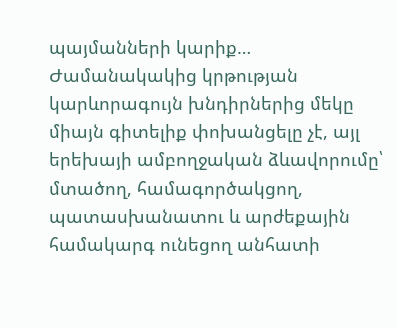պայմանների կարիք…
Ժամանակակից կրթության կարևորագույն խնդիրներից մեկը միայն գիտելիք փոխանցելը չէ, այլ երեխայի ամբողջական ձևավորումը՝ մտածող, համագործակցող, պատասխանատու և արժեքային համակարգ ունեցող անհատի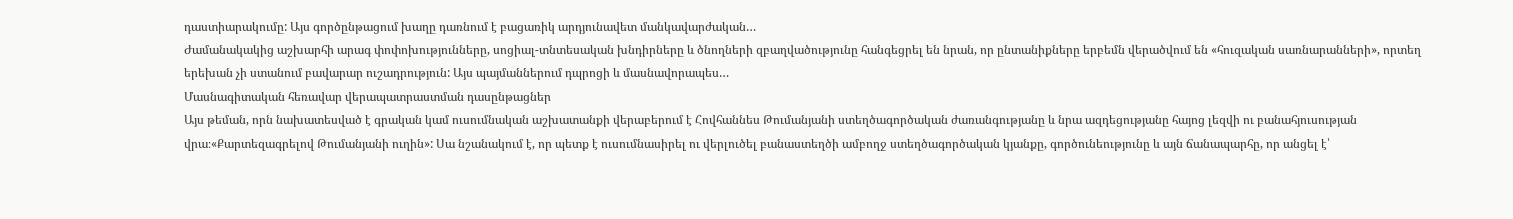դաստիարակումը: Այս գործընթացում խաղը դառնում է բացառիկ արդյունավետ մանկավարժական…
Ժամանակակից աշխարհի արագ փոփոխությունները, սոցիալ-տնտեսական խնդիրները և ծնողների զբաղվածությունը հանգեցրել են նրան, որ ընտանիքները երբեմն վերածվում են «հուզական սառնարանների», որտեղ երեխան չի ստանում բավարար ուշադրություն: Այս պայմաններում դպրոցի և մասնավորապես…
Մասնագիտական հեռավար վերապատրաստման դասընթացներ
Այս թեման, որն նախատեսված է գրական կամ ուսումնական աշխատանքի վերաբերում է Հովհաննես Թումանյանի ստեղծագործական ժառանգությանը և նրա ազդեցությանը հայոց լեզվի ու բանահյուսության վրա։«Քարտեզագրելով Թումանյանի ուղին»: Սա նշանակում է, որ պետք է ուսումնասիրել ու վերլուծել բանաստեղծի ամբողջ ստեղծագործական կյանքը, գործունեությունը և այն ճանապարհը, որ անցել է՝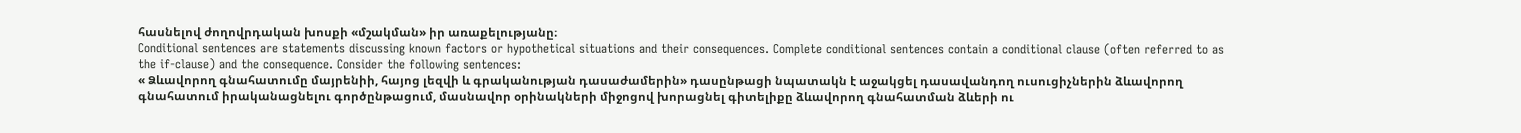հասնելով ժողովրդական խոսքի «մշակման» իր առաքելությանը։
Conditional sentences are statements discussing known factors or hypothetical situations and their consequences. Complete conditional sentences contain a conditional clause (often referred to as the if-clause) and the consequence. Consider the following sentences:
« Ձևավորող գնահատումը մայրենիի, հայոց լեզվի և գրականության դասաժամերին» դասընթացի նպատակն է աջակցել դասավանդող ուսուցիչներին ձևավորող գնահատում իրականացնելու գործընթացում, մասնավոր օրինակների միջոցով խորացնել գիտելիքը ձևավորող գնահատման ձևերի ու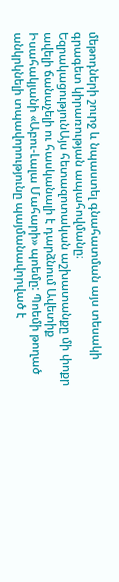մեթոդների շուրջ և նպաստել գնահատման այս տեսակի գրագետ կիրառության ապահովմանը։
ԵզրակացությունԱյս հետազոտական աշխատանքը մի փոքր ավելի ճանաչելի ու հասկանալի է դարձնում Ավետիք Իսահակյանի «Աբու-Լալա Մահարի» պոեմը: Պոեմի թողած անկրկնելի տպավորությունը պայմանավորված է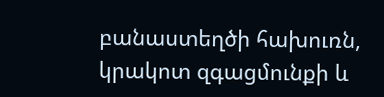բանաստեղծի հախուռն, կրակոտ զգացմունքի և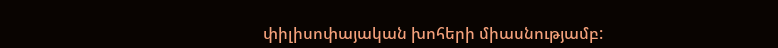փիլիսոփայական խոհերի միասնությամբ: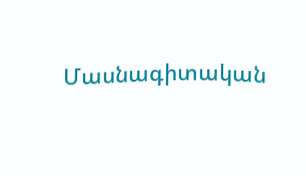Մասնագիտական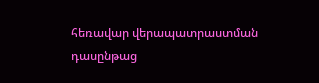հեռավար վերապատրաստման դասընթաց